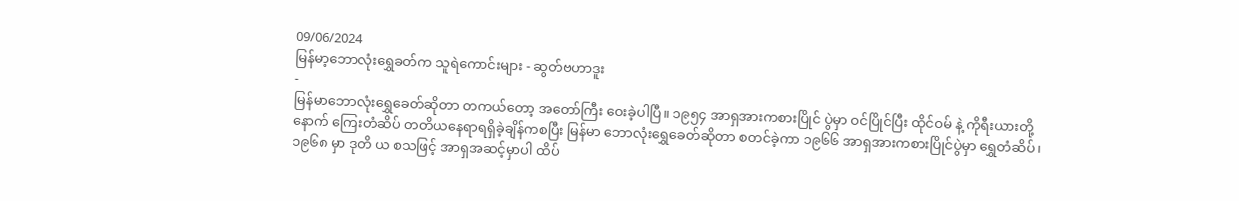09/06/2024
မြန်မာ့ဘောလုံးရွှေခတ်က သူရဲကောင်းများ - ဆွတ်ဗဟာဒူး
-
မြန်မာဘောလုံးရွှေခေတ်ဆိုတာ တကယ်တော့ အတော်ကြီး ဝေးခဲ့ပါပြီ။ ၁၉၅၄ အာရှအားကစားပြိုင် ပွဲမှာ ဝင်ပြိုင်ပြီး ထိုင်ဝမ် နဲ့ ကိုရီးယားတို့နောက် ကြေးတံဆိပ် တတိယနေရာရရှိခဲ့ချိန်ကစပြီး မြန်မာ ဘောလုံးရွှေခေတ်ဆိုတာ စတင်ခဲ့ကာ ၁၉၆၆ အာရှအားကစားပြိုင်ပွဲမှာ ရွှေတံဆိပ်၊ ၁၉၆၈ မှာ ဒုတိ ယ စသဖြင့် အာရှအဆင့်မှာပါ ထိပ်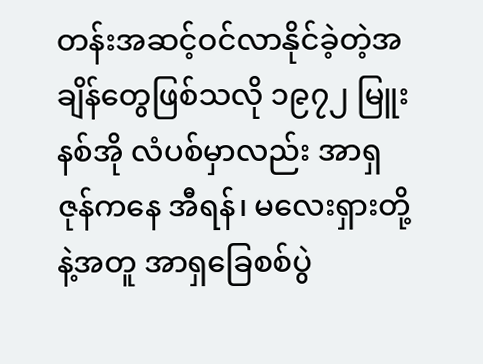တန်းအဆင့်ဝင်လာနိုင်ခဲ့တဲ့အချိန်တွေဖြစ်သလို ၁၉၇၂ မြူးနစ်အို လံပစ်မှာလည်း အာရှဇုန်ကနေ အီရန်၊ မလေးရှားတို့နဲ့အတူ အာရှခြေစစ်ပွဲ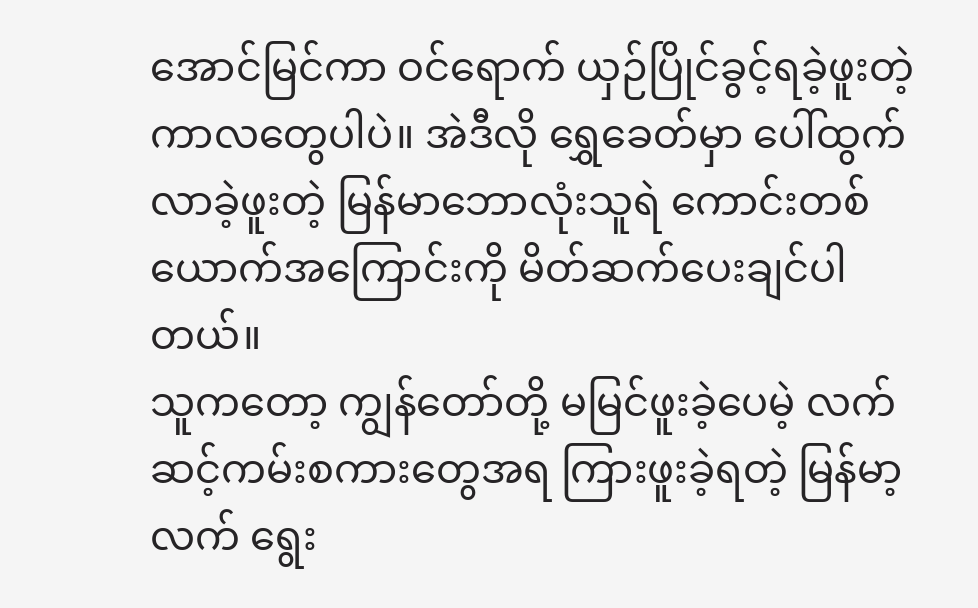အောင်မြင်ကာ ဝင်ရောက် ယှဉ်ပြိုင်ခွင့်ရခဲ့ဖူးတဲ့ကာလတွေပါပဲ။ အဲဒီလို ရွှေခေတ်မှာ ပေါ်ထွက်လာခဲ့ဖူးတဲ့ မြန်မာဘောလုံးသူရဲ ကောင်းတစ်ယောက်အကြောင်းကို မိတ်ဆက်ပေးချင်ပါတယ်။
သူကတော့ ကျွန်တော်တို့ မမြင်ဖူးခဲ့ပေမဲ့ လက်ဆင့်ကမ်းစကားတွေအရ ကြားဖူးခဲ့ရတဲ့ မြန်မာ့လက် ရွေး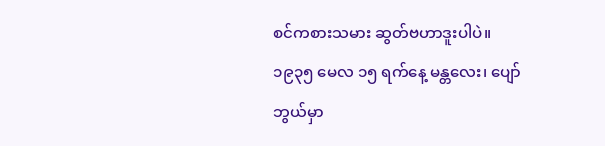စင်ကစားသမား ဆွတ်ဗဟာဒူးပါပဲ။
၁၉၃၅ မေလ ၁၅ ရက်နေ့ မန္တလေး၊ ပျော်ဘွယ်မှာ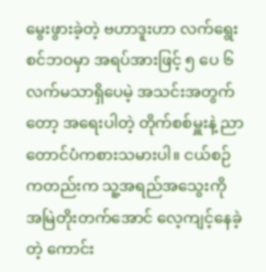မွေးဖွားခဲ့တဲ့ ဗဟာဒူးဟာ လက်ရွေးစင်ဘဝမှာ အရပ်အားဖြင့် ၅ ပေ ၆ လက်မသာရှိပေမဲ့ အသင်းအတွက်တော့ အရေးပါတဲ့ တိုက်စစ်မှူးနဲ့ ညာ တောင်ပံကစားသမားပါ။ ငယ်စဉ်ကတည်းက သူ့အရည်အသွေးကို အမြဲတိုးတက်အောင် လေ့ကျင့်နေခဲ့တဲ့ ကောင်း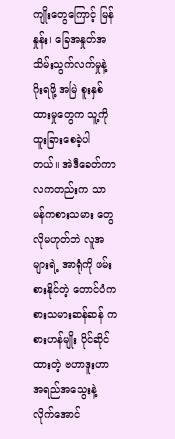ကျိုးတွေကြောင့် မြန်နှုန်း၊ ခြေအနှုတ်အသိမ်းသွက်လက်မှုနဲ့ ဂိုးရဖို့ အမြဲ စူးနှစ်ထားမှုတွေက သူ့ကို ထူးခြားစေခဲ့ပါတယ်။ အဲဒီခေတ်ကာလကတည်းက သာမန်ကစားသမား တွေလိုမဟုတ်ဘဲ လူအများရဲ့ အာရုံကို ဖမ်းစားနိုင်တဲ့ တောင်ပံကစားသမားဆန်ဆန် ကစားဟန်မျိုး ပိုင်ဆိုင်ထားတဲ့ ဗဟာဒူးဟာ အရည်အသွေးနဲ့လိုက်အောင်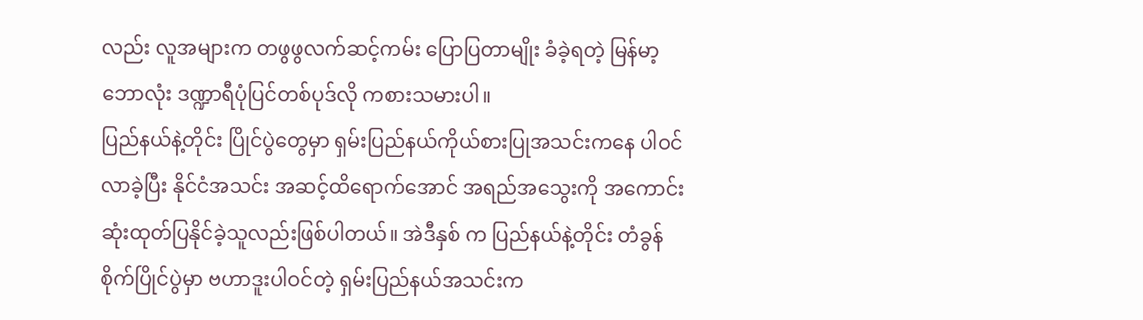လည်း လူအများက တဖွဖွလက်ဆင့်ကမ်း ပြောပြတာမျိုး ခံခဲ့ရတဲ့ မြန်မာ့ဘောလုံး ဒဏ္ဍာရီပုံပြင်တစ်ပုဒ်လို ကစားသမားပါ။
ပြည်နယ်နဲ့တိုင်း ပြိုင်ပွဲတွေမှာ ရှမ်းပြည်နယ်ကိုယ်စားပြုအသင်းကနေ ပါဝင်လာခဲ့ပြီး နိုင်ငံအသင်း အဆင့်ထိရောက်အောင် အရည်အသွေးကို အကောင်းဆုံးထုတ်ပြနိုင်ခဲ့သူလည်းဖြစ်ပါတယ်။ အဲဒီနှစ် က ပြည်နယ်နဲ့တိုင်း တံခွန်စိုက်ပြိုင်ပွဲမှာ ဗဟာဒူးပါဝင်တဲ့ ရှမ်းပြည်နယ်အသင်းက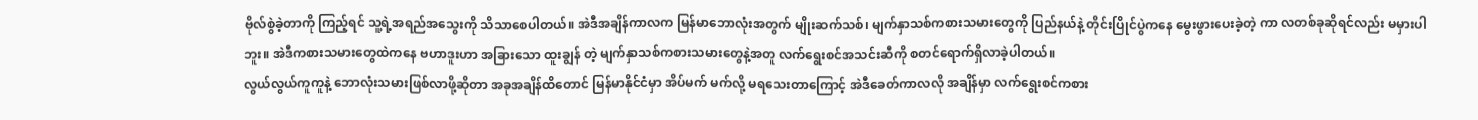ဗိုလ်စွဲခဲ့တာကို ကြည့်ရင် သူ့ရဲ့အရည်အသွေးကို သိသာစေပါတယ်။ အဲဒီအချိန်ကာလက မြန်မာဘောလုံးအတွက် မျိုးဆက်သစ်၊ မျက်နှာသစ်ကစားသမားတွေကို ပြည်နယ်နဲ့ တိုင်းပြိုင်ပွဲကနေ မွေးဖွားပေးခဲ့တဲ့ ကာ လတစ်ခုဆိုရင်လည်း မမှားပါဘူး။ အဲဒီကစားသမားတွေထဲကနေ ဗဟာဒူးဟာ အခြားသော ထူးချွန် တဲ့ မျက်နှာသစ်ကစားသမားတွေနဲ့အတူ လက်ရွေးစင်အသင်းဆီကို စတင်ရောက်ရှိလာခဲ့ပါတယ်။
လွယ်လွယ်ကူကူနဲ့ ဘောလုံးသမားဖြစ်လာဖို့ဆိုတာ အခုအချိန်ထိတောင် မြန်မာနိုင်ငံမှာ အိပ်မက် မက်လို့ မရသေးတာကြောင့် အဲဒီခေတ်ကာလလို အချိန်မှာ လက်ရွေးစင်ကစား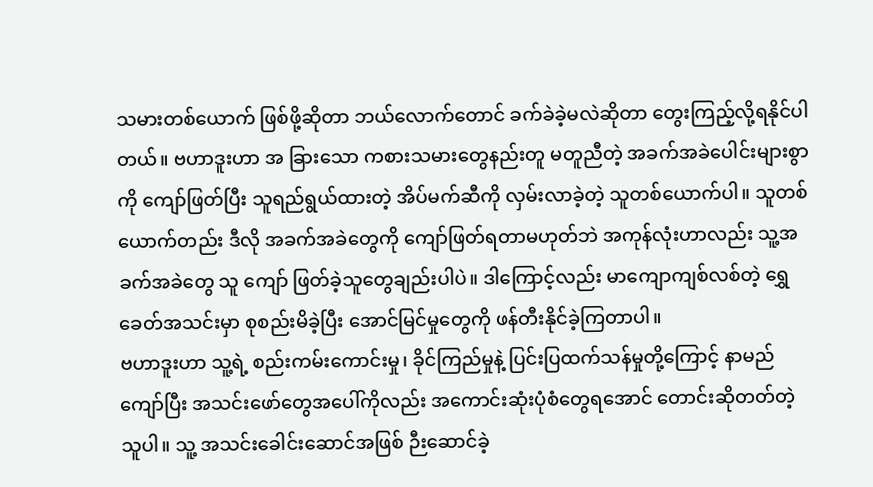သမားတစ်ယောက် ဖြစ်ဖို့ဆိုတာ ဘယ်လောက်တောင် ခက်ခဲခဲ့မလဲဆိုတာ တွေးကြည့်လို့ရနိုင်ပါတယ်။ ဗဟာဒူးဟာ အ ခြားသော ကစားသမားတွေနည်းတူ မတူညီတဲ့ အခက်အခဲပေါင်းများစွာကို ကျော်ဖြတ်ပြီး သူရည်ရွယ်ထားတဲ့ အိပ်မက်ဆီကို လှမ်းလာခဲ့တဲ့ သူတစ်ယောက်ပါ။ သူတစ်ယောက်တည်း ဒီလို အခက်အခဲတွေကို ကျော်ဖြတ်ရတာမဟုတ်ဘဲ အကုန်လုံးဟာလည်း သူ့အခက်အခဲတွေ သူ ကျော် ဖြတ်ခဲ့သူတွေချည်းပါပဲ။ ဒါကြောင့်လည်း မာကျောကျစ်လစ်တဲ့ ရွှေခေတ်အသင်းမှာ စုစည်းမိခဲ့ပြီး အောင်မြင်မှုတွေကို ဖန်တီးနိုင်ခဲ့ကြတာပါ။
ဗဟာဒူးဟာ သူ့ရဲ့ စည်းကမ်းကောင်းမှု၊ ခိုင်ကြည်မှုနဲ့ ပြင်းပြထက်သန်မှုတို့ကြောင့် နာမည်ကျော်ပြီး အသင်းဖော်တွေအပေါ်ကိုလည်း အကောင်းဆုံးပုံစံတွေရအောင် တောင်းဆိုတတ်တဲ့သူပါ။ သူ့ အသင်းခေါင်းဆောင်အဖြစ် ဉီးဆောင်ခဲ့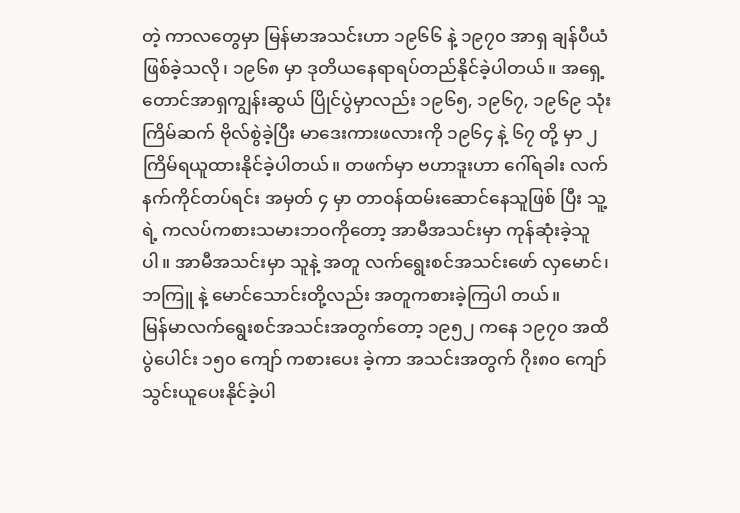တဲ့ ကာလတွေမှာ မြန်မာအသင်းဟာ ၁၉၆၆ နဲ့ ၁၉၇၀ အာရှ ချန်ပီယံဖြစ်ခဲ့သလို၊ ၁၉၆၈ မှာ ဒုတိယနေရာရပ်တည်နိုင်ခဲ့ပါတယ်။ အရှေ့တောင်အာရှကျွန်းဆွယ် ပြိုင်ပွဲမှာလည်း ၁၉၆၅, ၁၉၆၇, ၁၉၆၉ သုံးကြိမ်ဆက် ဗိုလ်စွဲခဲ့ပြီး မာဒေးကားဖလားကို ၁၉၆၄ နဲ့ ၆၇ တို့ မှာ ၂ ကြိမ်ရယူထားနိုင်ခဲ့ပါတယ်။ တဖက်မှာ ဗဟာဒူးဟာ ဂေါ်ရခါး လက်နက်ကိုင်တပ်ရင်း အမှတ် ၄ မှာ တာဝန်ထမ်းဆောင်နေသူဖြစ် ပြီး သူ့ရဲ့ ကလပ်ကစားသမားဘဝကိုတော့ အာမီအသင်းမှာ ကုန်ဆုံးခဲ့သူပါ။ အာမီအသင်းမှာ သူနဲ့ အတူ လက်ရွေးစင်အသင်းဖော် လှမောင်၊ ဘကြူ နဲ့ မောင်သောင်းတို့လည်း အတူကစားခဲ့ကြပါ တယ်။
မြန်မာလက်ရွေးစင်အသင်းအတွက်တော့ ၁၉၅၂ ကနေ ၁၉၇၀ အထိ ပွဲပေါင်း ၁၅၀ ကျော် ကစားပေး ခဲ့ကာ အသင်းအတွက် ဂိုး၈၀ ကျော်သွင်းယူပေးနိုင်ခဲ့ပါ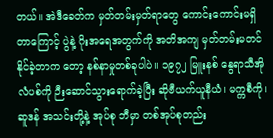တယ်။ အဲဒီခေတ်က မှတ်တမ်းမှတ်ရာတွေ ကောင်းကောင်းမရှိတာကြောင့် ပွဲနဲ့ ဂိုးအရေအတွက်ကို အတိအကျ မှတ်တမ်းမတင်နိုင်ခဲ့တာက တော့ နစ်နာမှုတစ်ခုပါပဲ။ ၁၉၇၂ မြူးနစ် နွေရာသီအိုလံပစ်ကို ဉီးဆောင်သွားရောက်ခဲ့ပြီး ဆိုဗီယက်ယူနီယံ၊ မက္ကစီကို၊ ဆူဒန် အသင်းတို့နဲ့ အုပ်စု ဘီမှာ တစ်အုပ်စုတည်း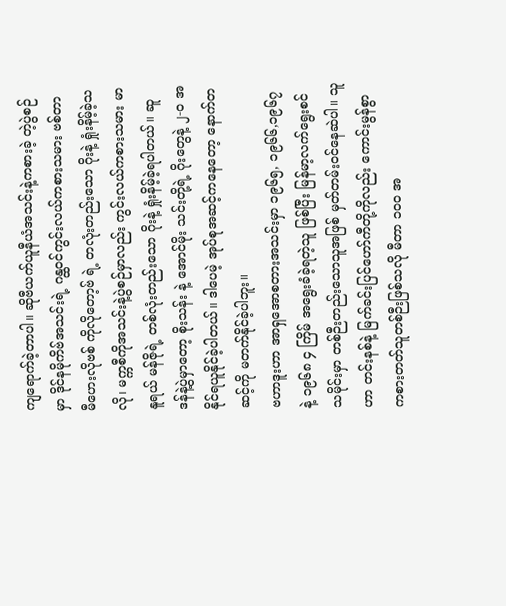ကျရောက်ခဲ့တာပါ။ ဆိုဗီယက်ယူနီယံအသင်းနဲ့ကစားခဲ့ တဲ့ပွဲစဉ်မှာ ဒိုင်နမိုကိဗ်အသင်းရဲ့ ဂန္ထဝင်ကွင်းလယ်ကစားသမား ဗစ်တာ မီဟေးလိုဗစ် ကိုလိုတော့ဗ် ရဲ့ တလုံးတည်းသော ဂိုးနဲ့ ရှုံးနိမ့်ခဲ့သလို၊ မက္ကစီကိုအသင်းနဲ့ပွဲစဉ်မှာလည်း ကွင်းလယ်ကစားသမား မာနူရယ် မန်ဇိုရဲ့ တစ်လုံးတည်းသော ဂိုးနဲ့ ရှုံးနိမ့်ခဲ့ရပါတယ်။ ဆူဒန်နဲ့ပွဲမှာတော့ စိုးသန်း နဲ့ အောင်မိုး သင်းတို့ရဲ့ ဂိုးတွေနဲ့ ၂-၀ အနိုင်ရယူနိုင်ခဲ့ပါတယ်။ ဒါပေမဲ့ အုပ်စုအဆင့်ကနေတော့ နောက်တဆင့်ကို မတက်နိုင်ခဲ့ပါဘူး။
ဗဟာဒူးဟာ အာရှအောစတားအသင်းမှာ ၁၉၆၅, ၁၉၆၆,၁၉၆၇ နဲ့ ၁၉၆၈ ၄ ကြိမ် အရွေးခံခဲ့ရတဲ့သူ ဖြစ်ပြီး မြန်မာ့လက်ရွေးစင်သမိုင်းမှာ တစ်ဉီးတည်းသောသူအဖြစ် မှတ်တမ်းဝင်နေဆဲပါ။ သူဟာ တင်းနစ်နဲ့ မြက်ခင်းပြင်ဟော်ကီတို့ကိုလည်း ကောင်းမွန်စွာကစားတတ်သူတစ်ဉီးဖြစ်သလို မီတာ ၁၀၀ အ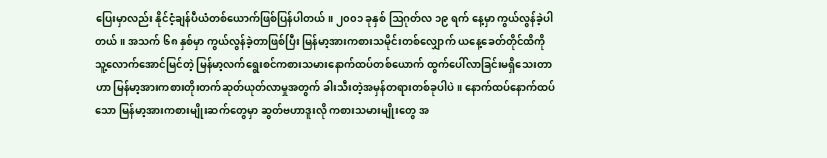ပြေးမှာလည်း နိုင်ငံ့ချန်ပီယံတစ်ယောက်ဖြစ်ပြန်ပါတယ်။ ၂၀၀၁ ခုနှစ် ဩဂုတ်လ ၁၉ ရက် နေ့မှာ ကွယ်လွန်ခဲ့ပါတယ်။ အသက် ၆၈ နှစ်မှာ ကွယ်လွန်ခဲ့တာဖြစ်ပြီး မြန်မာ့အားကစားသမိုင်းတစ်လျှောက် ယနေ့ခေတ်တိုင်ထိကို သူ့လောက်အောင်မြင်တဲ့ မြန်မာ့လက်ရွေးစင်ကစားသမားနောက်ထပ်တစ်ယောက် ထွက်ပေါ်လာခြင်းမရှိသေးတာဟာ မြန်မာ့အားကစားတိုးတက်ဆုတ်ယုတ်လာမှုအတွက် ခါးသီးတဲ့အမှန်တရားတစ်ခုပါပဲ။ နောက်ထပ်နောက်ထပ်သော မြန်မာ့အားကစားမျိုးဆက်တွေမှာ ဆွတ်ဗဟာဒူးလို ကစားသမားမျိုးတွေ အ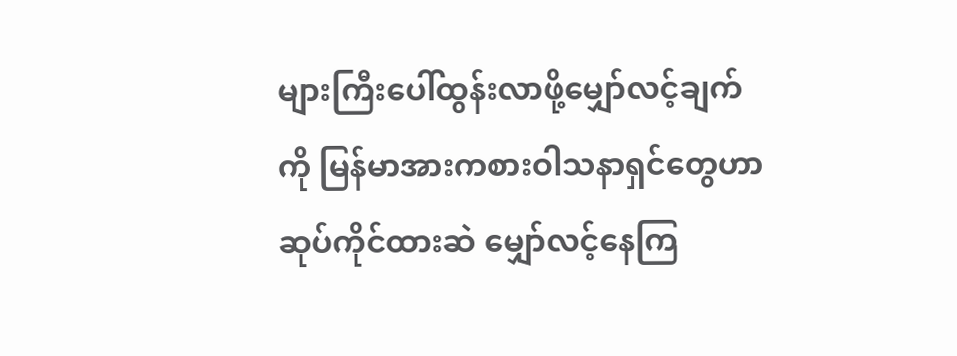များကြီးပေါ်ထွန်းလာဖို့မျှော်လင့်ချက်ကို မြန်မာအားကစားဝါသနာရှင်တွေဟာ ဆုပ်ကိုင်ထားဆဲ မျှော်လင့်နေကြ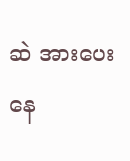ဆဲ အားပေးနေ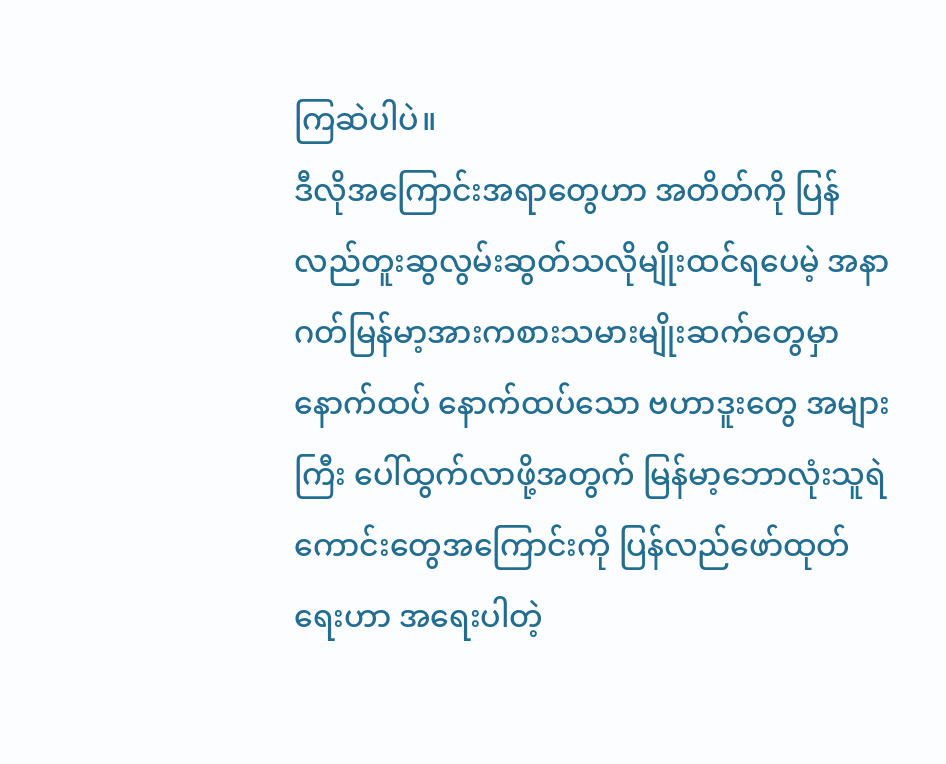ကြဆဲပါပဲ။
ဒီလိုအကြောင်းအရာတွေဟာ အတိတ်ကို ပြန်လည်တူးဆွလွမ်းဆွတ်သလိုမျိုးထင်ရပေမဲ့ အနာဂတ်မြန်မာ့အားကစားသမားမျိုးဆက်တွေမှာ နောက်ထပ် နောက်ထပ်သော ဗဟာဒူးတွေ အများကြီး ပေါ်ထွက်လာဖို့အတွက် မြန်မာ့ဘောလုံးသူရဲ ကောင်းတွေအကြောင်းကို ပြန်လည်ဖော်ထုတ်ရေးဟာ အရေးပါတဲ့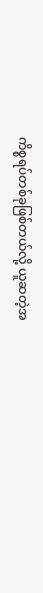ကိစ္စရပ်တစ်ခုဖြစ်တယ်လို့ ယူဆတဲ့အ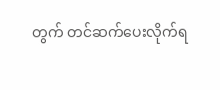တွက် တင်ဆက်ပေးလိုက်ရ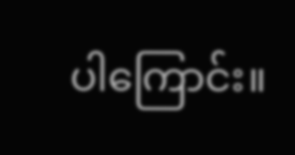ပါကြောင်း။